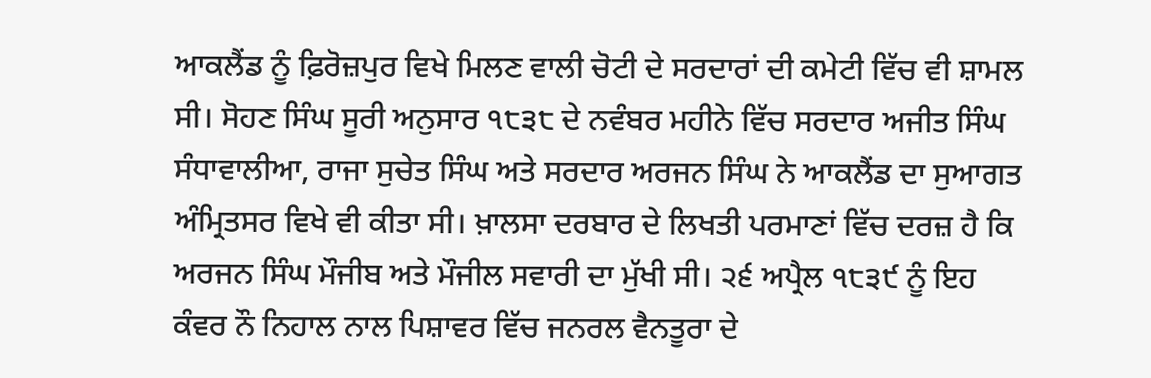ਆਕਲੈਂਡ ਨੂੰ ਫ਼ਿਰੋਜ਼ਪੁਰ ਵਿਖੇ ਮਿਲਣ ਵਾਲੀ ਚੋਟੀ ਦੇ ਸਰਦਾਰਾਂ ਦੀ ਕਮੇਟੀ ਵਿੱਚ ਵੀ ਸ਼ਾਮਲ ਸੀ। ਸੋਹਣ ਸਿੰਘ ਸੂਰੀ ਅਨੁਸਾਰ ੧੮੩੮ ਦੇ ਨਵੰਬਰ ਮਹੀਨੇ ਵਿੱਚ ਸਰਦਾਰ ਅਜੀਤ ਸਿੰਘ ਸੰਧਾਵਾਲੀਆ, ਰਾਜਾ ਸੁਚੇਤ ਸਿੰਘ ਅਤੇ ਸਰਦਾਰ ਅਰਜਨ ਸਿੰਘ ਨੇ ਆਕਲੈਂਡ ਦਾ ਸੁਆਗਤ ਅੰਮ੍ਰਿਤਸਰ ਵਿਖੇ ਵੀ ਕੀਤਾ ਸੀ। ਖ਼ਾਲਸਾ ਦਰਬਾਰ ਦੇ ਲਿਖਤੀ ਪਰਮਾਣਾਂ ਵਿੱਚ ਦਰਜ਼ ਹੈ ਕਿ ਅਰਜਨ ਸਿੰਘ ਮੌਜੀਬ ਅਤੇ ਮੌਜੀਲ ਸਵਾਰੀ ਦਾ ਮੁੱਖੀ ਸੀ। ੨੬ ਅਪ੍ਰੈਲ ੧੮੩੯ ਨੂੰ ਇਹ ਕੰਵਰ ਨੌ ਨਿਹਾਲ ਨਾਲ ਪਿਸ਼ਾਵਰ ਵਿੱਚ ਜਨਰਲ ਵੈਨਤੂਰਾ ਦੇ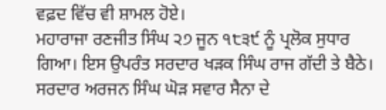ਵਫ਼ਦ ਵਿੱਚ ਵੀ ਸ਼ਾਮਲ ਹੋਏ।
ਮਹਾਰਾਜਾ ਰਣਜੀਤ ਸਿੰਘ ੨੭ ਜੂਨ ੧੮੩੯ ਨੂੰ ਪ੍ਰਲੋਕ ਸੁਧਾਰ ਗਿਆ। ਇਸ ਉਪਰੰਤ ਸਰਦਾਰ ਖੜਕ ਸਿੰਘ ਰਾਜ ਗੱਦੀ ਤੇ ਬੈਠੇ। ਸਰਦਾਰ ਅਰਜਨ ਸਿੰਘ ਘੋੜ ਸਵਾਰ ਸੈਨਾ ਦੇ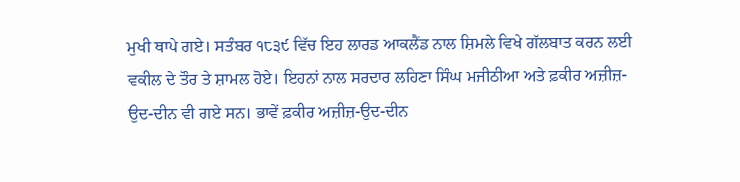ਮੁਖੀ ਥਾਪੇ ਗਏ। ਸਤੰਬਰ ੧੮੩੯ ਵਿੱਚ ਇਹ ਲਾਰਡ ਆਕਲੈਂਡ ਨਾਲ ਸ਼ਿਮਲੇ ਵਿਖੇ ਗੱਲਬਾਤ ਕਰਨ ਲਈ ਵਕੀਲ ਦੇ ਤੌਰ ਤੇ ਸ਼ਾਮਲ ਹੋਏ। ਇਹਨਾਂ ਨਾਲ ਸਰਦਾਰ ਲਹਿਣਾ ਸਿੰਘ ਮਜੀਠੀਆ ਅਤੇ ਫ਼ਕੀਰ ਅਜ਼ੀਜ਼-ਉਦ-ਦੀਨ ਵੀ ਗਏ ਸਨ। ਭਾਵੇਂ ਫ਼ਕੀਰ ਅਜ਼ੀਜ਼-ਉਦ-ਦੀਨ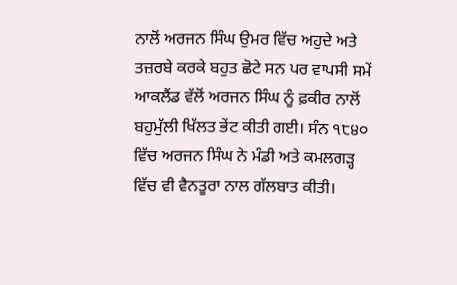ਨਾਲੋਂ ਅਰਜਨ ਸਿੰਘ ਉਮਰ ਵਿੱਚ ਅਹੁਦੇ ਅਤੇ ਤਜ਼ਰਬੇ ਕਰਕੇ ਬਹੁਤ ਛੋਟੇ ਸਨ ਪਰ ਵਾਪਸੀ ਸਮੇਂ ਆਕਲੈਂਡ ਵੱਲੋਂ ਅਰਜਨ ਸਿੰਘ ਨੂੰ ਫ਼ਕੀਰ ਨਾਲੋਂ ਬਹੁਮੁੱਲੀ ਖਿੱਲਤ ਭੇਂਟ ਕੀਤੀ ਗਈ। ਸੰਨ ੧੮੪੦ ਵਿੱਚ ਅਰਜਨ ਸਿੰਘ ਨੇ ਮੰਡੀ ਅਤੇ ਕਮਲਗੜ੍ਹ ਵਿੱਚ ਵੀ ਵੈਨਤੂਰਾ ਨਾਲ ਗੱਲਬਾਤ ਕੀਤੀ।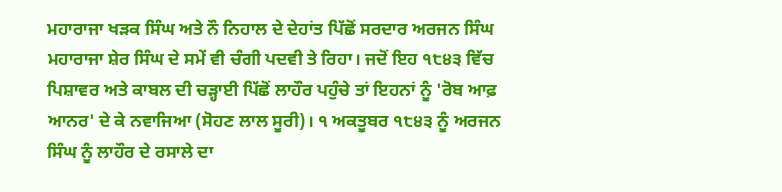ਮਹਾਰਾਜਾ ਖੜਕ ਸਿੰਘ ਅਤੇ ਨੌ ਨਿਹਾਲ ਦੇ ਦੇਹਾਂਤ ਪਿੱਛੋਂ ਸਰਦਾਰ ਅਰਜਨ ਸਿੰਘ ਮਹਾਰਾਜਾ ਸ਼ੇਰ ਸਿੰਘ ਦੇ ਸਮੇਂ ਵੀ ਚੰਗੀ ਪਦਵੀ ਤੇ ਰਿਹਾ। ਜਦੋਂ ਇਹ ੧੮੪੩ ਵਿੱਚ ਪਿਸ਼ਾਵਰ ਅਤੇ ਕਾਬਲ ਦੀ ਚੜ੍ਹਾਈ ਪਿੱਛੋਂ ਲਾਹੌਰ ਪਹੁੰਚੇ ਤਾਂ ਇਹਨਾਂ ਨੂੰ 'ਰੋਬ ਆਫ਼ ਆਨਰ' ਦੇ ਕੇ ਨਵਾਜਿਆ (ਸੋਹਣ ਲਾਲ ਸੂਰੀ)। ੧ ਅਕਤੂਬਰ ੧੮੪੩ ਨੂੰ ਅਰਜਨ ਸਿੰਘ ਨੂੰ ਲਾਹੌਰ ਦੇ ਰਸਾਲੇ ਦਾ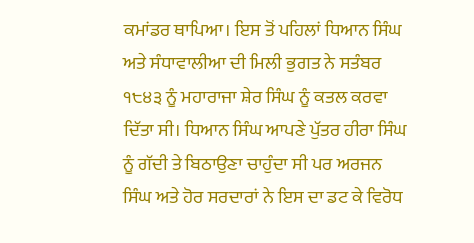ਕਮਾਂਡਰ ਥਾਪਿਆ। ਇਸ ਤੋਂ ਪਹਿਲਾਂ ਧਿਆਨ ਸਿੰਘ ਅਤੇ ਸੰਧਾਵਾਲੀਆ ਦੀ ਮਿਲੀ ਭੁਗਤ ਨੇ ਸਤੰਬਰ ੧੮੪੩ ਨੂੰ ਮਹਾਰਾਜਾ ਸ਼ੇਰ ਸਿੰਘ ਨੂੰ ਕਤਲ ਕਰਵਾ ਦਿੱਤਾ ਸੀ। ਧਿਆਨ ਸਿੰਘ ਆਪਣੇ ਪੁੱਤਰ ਹੀਰਾ ਸਿੰਘ ਨੂੰ ਗੱਦੀ ਤੇ ਬਿਠਾਉਣਾ ਚਾਹੁੰਦਾ ਸੀ ਪਰ ਅਰਜਨ ਸਿੰਘ ਅਤੇ ਹੋਰ ਸਰਦਾਰਾਂ ਨੇ ਇਸ ਦਾ ਡਟ ਕੇ ਵਿਰੋਧ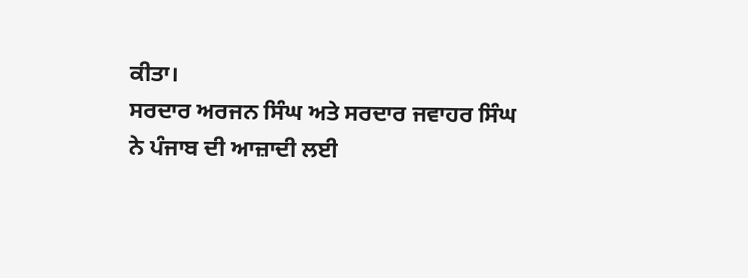ਕੀਤਾ।
ਸਰਦਾਰ ਅਰਜਨ ਸਿੰਘ ਅਤੇ ਸਰਦਾਰ ਜਵਾਹਰ ਸਿੰਘ ਨੇ ਪੰਜਾਬ ਦੀ ਆਜ਼ਾਦੀ ਲਈ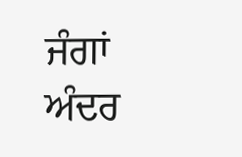ਜੰਗਾਂ ਅੰਦਰ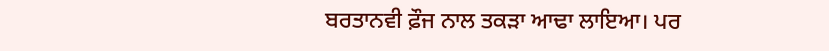ਬਰਤਾਨਵੀ ਫ਼ੌਜ ਨਾਲ ਤਕੜਾ ਆਢਾ ਲਾਇਆ। ਪਰ